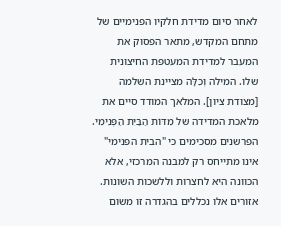לאחר סיום מדידת חלקיו הפנימיים של מתחם המקדש, מתאר הפסוק את המעבר למדידת המעטפת החיצונית שלו. המילה וְכִלָּה מציינת השלמה [מצודת ציון]. המלאך המודד סיים את מלאכת המדידה של מִדּוֹת הַבַּיִת הַפְּנִימִי. הפרשנים מסכימים כי "הבית הפנימי" אינו מתייחס רק למבנה המרכזי, אלא הכוונה היא לחצרות וללשכות השונות. אזורים אלו נכללים בהגדרה זו משום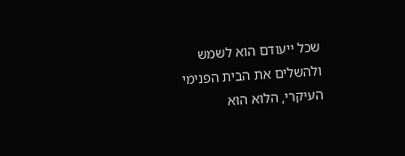שכל ייעודם הוא לשמש ולהשלים את הבית הפנימי העיקרי, הלוא הוא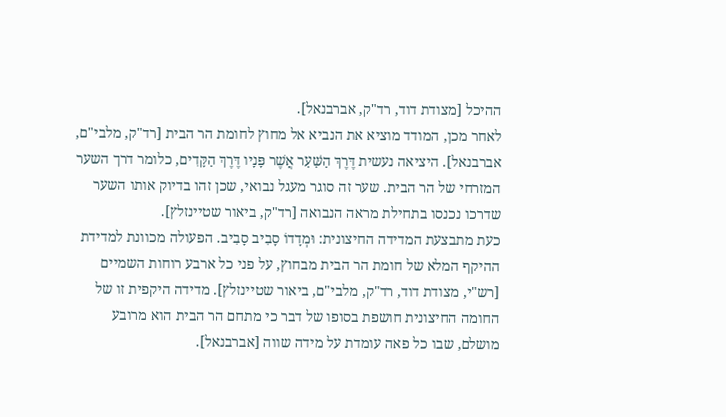ההיכל [מצודת דוד, רד"ק, אברבנאל].
לאחר מכן, המודד מוציא את הנביא אל מחוץ לחומת הר הבית [רד"ק, מלבי"ם, אברבנאל]. היציאה נעשית דֶּרֶךְ הַשַּׁעַר אֲשֶׁר פָּנָיו דֶּרֶךְ הַקָּדִים, כלומר דרך השער המזרחי של הר הבית. שער זה סוגר מעגל נבואי, שכן זהו בדיוק אותו השער שדרכו נכנסו בתחילת מראה הנבואה [רד"ק, ביאור שטיינזלץ].
כעת מתבצעת המדידה החיצונית: וּמְדָדוֹ סָבִיב סָבִיב. הפעולה מכוונת למדידת ההיקף המלא של חומת הר הבית מבחוץ, על פני כל ארבע רוחות השמיים [רש"י, מצודת דוד, רד"ק, מלבי"ם, ביאור שטיינזלץ]. מדידה היקפית זו של החומה החיצונית חושפת בסופו של דבר כי מתחם הר הבית הוא מרובע מושלם, שבו כל פאה עומדת על מידה שווה [אברבנאל].